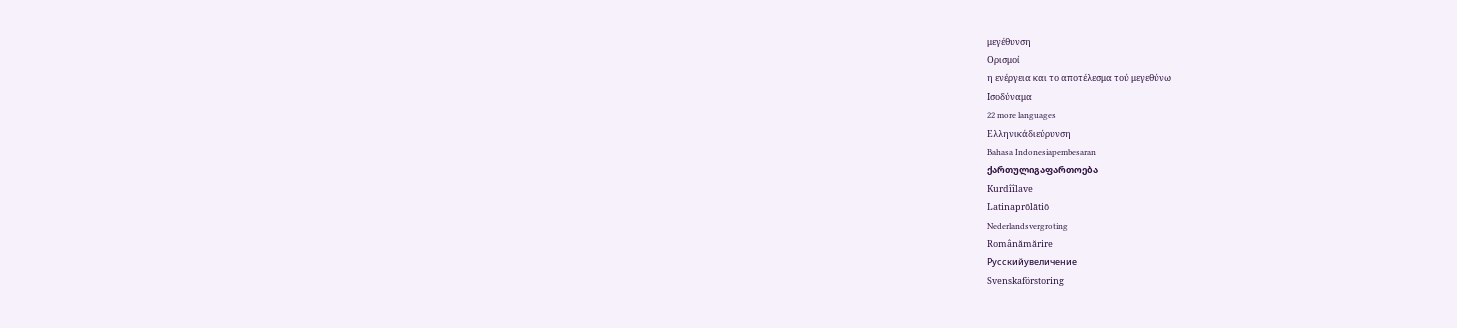μεγέθυνση
Ορισμοί
η ενέργεια και το αποτέλεσμα τού μεγεθύνω
Ισοδύναμα
22 more languages
Ελληνικάδιεύρυνση
Bahasa Indonesiapembesaran
ქართულიგაფართოება
Kurdîîlave
Latinaprōlātiō
Nederlandsvergroting
Românămărire
Русскийувеличение
Svenskaförstoring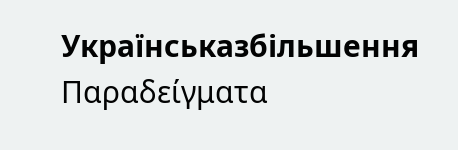Українськазбільшення
Παραδείγματα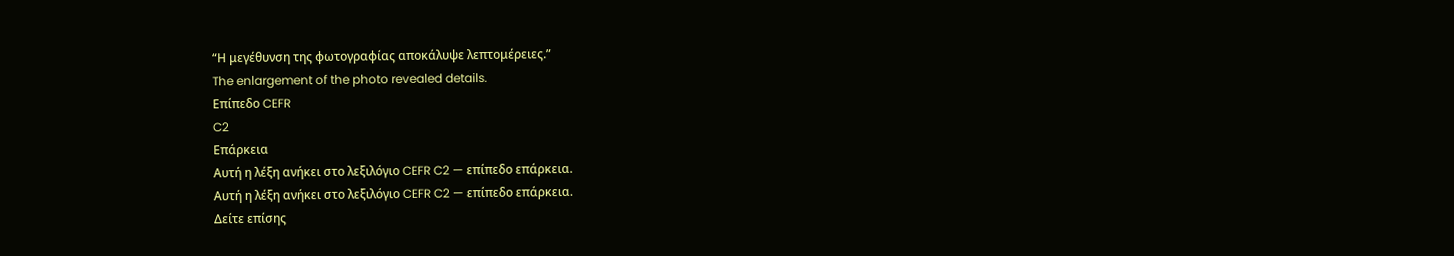“Η μεγέθυνση της φωτογραφίας αποκάλυψε λεπτομέρειες.”
The enlargement of the photo revealed details.
Επίπεδο CEFR
C2
Επάρκεια
Αυτή η λέξη ανήκει στο λεξιλόγιο CEFR C2 — επίπεδο επάρκεια.
Αυτή η λέξη ανήκει στο λεξιλόγιο CEFR C2 — επίπεδο επάρκεια.
Δείτε επίσης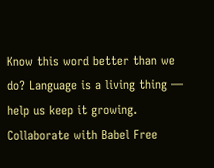Know this word better than we do? Language is a living thing — help us keep it growing. Collaborate with Babel Free